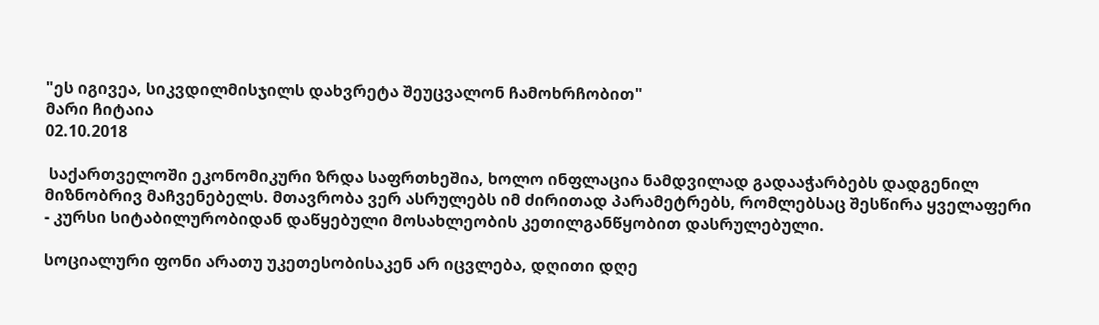"ეს იგივეა, სიკვდილმისჯილს დახვრეტა შეუცვალონ ჩამოხრჩობით"
მარი ჩიტაია
02.10.2018

 საქართველოში ეკონომიკური ზრდა საფრთხეშია, ხოლო ინფლაცია ნამდვილად გადააჭარბებს დადგენილ მიზნობრივ მაჩვენებელს. მთავრობა ვერ ასრულებს იმ ძირითად პარამეტრებს, რომლებსაც შესწირა ყველაფერი - კურსი სიტაბილურობიდან დაწყებული მოსახლეობის კეთილგანწყობით დასრულებული.

სოციალური ფონი არათუ უკეთესობისაკენ არ იცვლება, დღითი დღე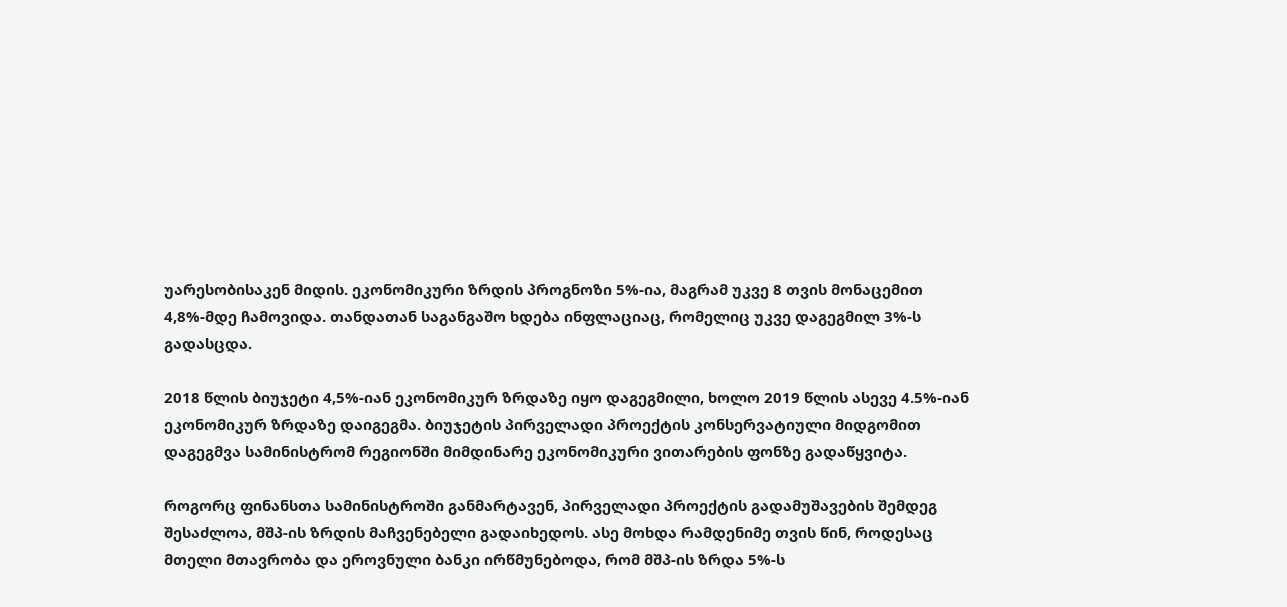უარესობისაკენ მიდის. ეკონომიკური ზრდის პროგნოზი 5%-ია, მაგრამ უკვე 8 თვის მონაცემით 4,8%-მდე ჩამოვიდა. თანდათან საგანგაშო ხდება ინფლაციაც, რომელიც უკვე დაგეგმილ 3%-ს გადასცდა.

2018 წლის ბიუჯეტი 4,5%-იან ეკონომიკურ ზრდაზე იყო დაგეგმილი, ხოლო 2019 წლის ასევე 4.5%-იან ეკონომიკურ ზრდაზე დაიგეგმა. ბიუჯეტის პირველადი პროექტის კონსერვატიული მიდგომით დაგეგმვა სამინისტრომ რეგიონში მიმდინარე ეკონომიკური ვითარების ფონზე გადაწყვიტა.

როგორც ფინანსთა სამინისტროში განმარტავენ, პირველადი პროექტის გადამუშავების შემდეგ შესაძლოა, მშპ-ის ზრდის მაჩვენებელი გადაიხედოს. ასე მოხდა რამდენიმე თვის წინ, როდესაც მთელი მთავრობა და ეროვნული ბანკი ირწმუნებოდა, რომ მშპ-ის ზრდა 5%-ს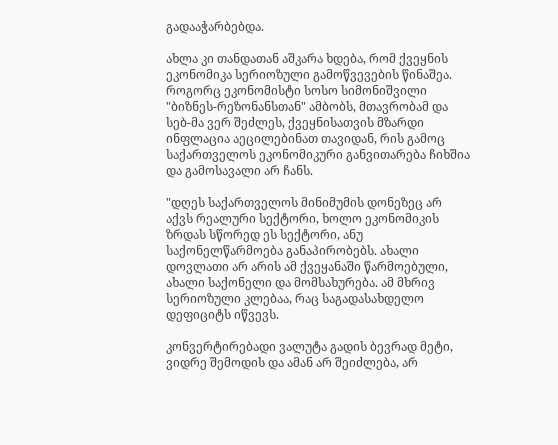გადააჭარბებდა.

ახლა კი თანდათან აშკარა ხდება, რომ ქვეყნის ეკონომიკა სერიოზული გამოწვევების წინაშეა. როგორც ეკონომისტი სოსო სიმონიშვილი "ბიზნეს-რეზონანსთან" ამბობს, მთავრობამ და სებ-მა ვერ შეძლეს, ქვეყნისათვის მზარდი ინფლაცია აეცილებინათ თავიდან, რის გამოც საქართველოს ეკონომიკური განვითარება ჩიხშია და გამოსავალი არ ჩანს.

"დღეს საქართველოს მინიმუმის დონეზეც არ აქვს რეალური სექტორი, ხოლო ეკონომიკის ზრდას სწორედ ეს სექტორი, ანუ საქონელწარმოება განაპირობებს. ახალი დოვლათი არ არის ამ ქვეყანაში წარმოებული, ახალი საქონელი და მომსახურება. ამ მხრივ სერიოზული კლებაა, რაც საგადასახდელო დეფიციტს იწვევს.

კონვერტირებადი ვალუტა გადის ბევრად მეტი, ვიდრე შემოდის და ამან არ შეიძლება, არ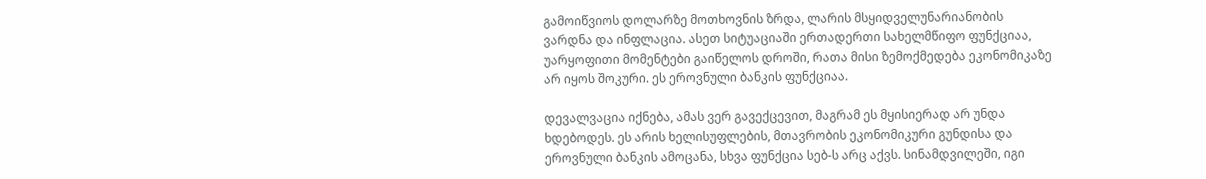გამოიწვიოს დოლარზე მოთხოვნის ზრდა, ლარის მსყიდველუნარიანობის ვარდნა და ინფლაცია. ასეთ სიტუაციაში ერთადერთი სახელმწიფო ფუნქციაა, უარყოფითი მომენტები გაიწელოს დროში, რათა მისი ზემოქმედება ეკონომიკაზე არ იყოს შოკური. ეს ეროვნული ბანკის ფუნქციაა.

დევალვაცია იქნება, ამას ვერ გავექცევით, მაგრამ ეს მყისიერად არ უნდა ხდებოდეს. ეს არის ხელისუფლების, მთავრობის ეკონომიკური გუნდისა და ეროვნული ბანკის ამოცანა, სხვა ფუნქცია სებ-ს არც აქვს. სინამდვილეში, იგი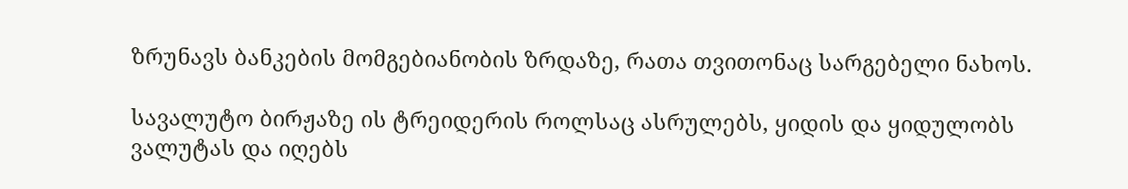ზრუნავს ბანკების მომგებიანობის ზრდაზე, რათა თვითონაც სარგებელი ნახოს.

სავალუტო ბირჟაზე ის ტრეიდერის როლსაც ასრულებს, ყიდის და ყიდულობს ვალუტას და იღებს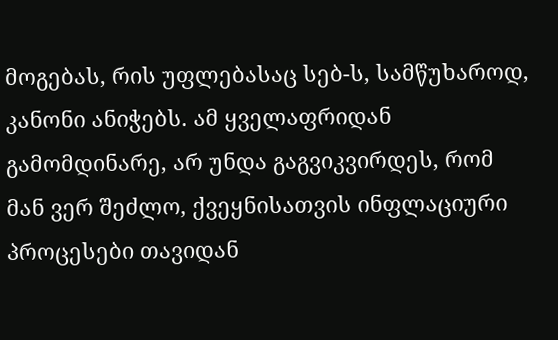მოგებას, რის უფლებასაც სებ-ს, სამწუხაროდ, კანონი ანიჭებს. ამ ყველაფრიდან გამომდინარე, არ უნდა გაგვიკვირდეს, რომ მან ვერ შეძლო, ქვეყნისათვის ინფლაციური პროცესები თავიდან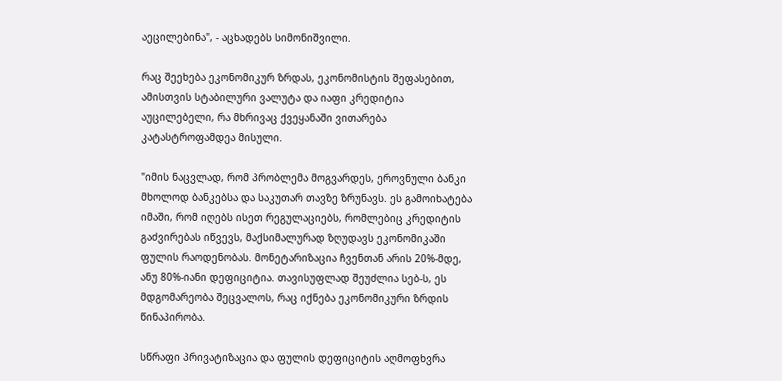აეცილებინა", - აცხადებს სიმონიშვილი.

რაც შეეხება ეკონომიკურ ზრდას, ეკონომისტის შეფასებით, ამისთვის სტაბილური ვალუტა და იაფი კრედიტია აუცილებელი, რა მხრივაც ქვეყანაში ვითარება კატასტროფამდეა მისული.

"იმის ნაცვლად, რომ პრობლემა მოგვარდეს, ეროვნული ბანკი მხოლოდ ბანკებსა და საკუთარ თავზე ზრუნავს. ეს გამოიხატება იმაში, რომ იღებს ისეთ რეგულაციებს, რომლებიც კრედიტის გაძვირებას იწვევს, მაქსიმალურად ზღუდავს ეკონომიკაში ფულის რაოდენობას. მონეტარიზაცია ჩვენთან არის 20%-მდე, ანუ 80%-იანი დეფიციტია. თავისუფლად შეუძლია სებ-ს, ეს მდგომარეობა შეცვალოს, რაც იქნება ეკონომიკური ზრდის წინაპირობა.

სწრაფი პრივატიზაცია და ფულის დეფიციტის აღმოფხვრა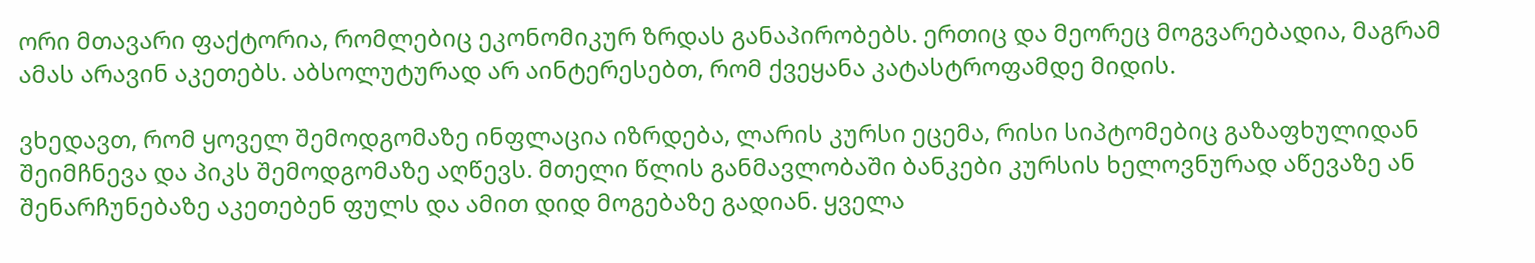ორი მთავარი ფაქტორია, რომლებიც ეკონომიკურ ზრდას განაპირობებს. ერთიც და მეორეც მოგვარებადია, მაგრამ ამას არავინ აკეთებს. აბსოლუტურად არ აინტერესებთ, რომ ქვეყანა კატასტროფამდე მიდის.

ვხედავთ, რომ ყოველ შემოდგომაზე ინფლაცია იზრდება, ლარის კურსი ეცემა, რისი სიპტომებიც გაზაფხულიდან შეიმჩნევა და პიკს შემოდგომაზე აღწევს. მთელი წლის განმავლობაში ბანკები კურსის ხელოვნურად აწევაზე ან შენარჩუნებაზე აკეთებენ ფულს და ამით დიდ მოგებაზე გადიან. ყველა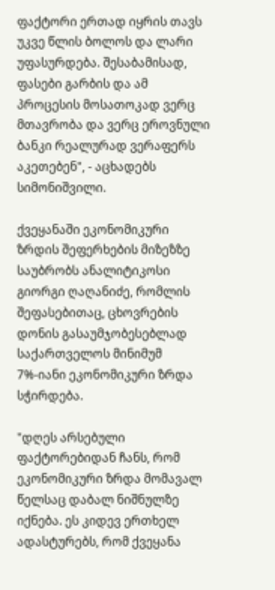ფაქტორი ერთად იყრის თავს უკვე წლის ბოლოს და ლარი უფასურდება. შესაბამისად, ფასები გარბის და ამ პროცესის მოსათოკად ვერც მთავრობა და ვერც ეროვნული ბანკი რეალურად ვერაფერს აკეთებენ", - აცხადებს სიმონიშვილი.

ქვეყანაში ეკონომიკური ზრდის შეფერხების მიზეზზე საუბრობს ანალიტიკოსი გიორგი ღაღანიძე, რომლის შეფასებითაც, ცხოვრების დონის გასაუმჯობესებლად საქართველოს მინიმუმ 7%-იანი ეკონომიკური ზრდა სჭირდება.

"დღეს არსებული ფაქტორებიდან ჩანს, რომ ეკონომიკური ზრდა მომავალ წელსაც დაბალ ნიშნულზე იქნება. ეს კიდევ ერთხელ ადასტურებს, რომ ქვეყანა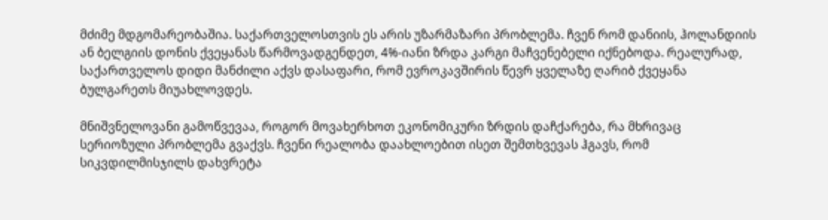მძიმე მდგომარეობაშია. საქართველოსთვის ეს არის უზარმაზარი პრობლემა. ჩვენ რომ დანიის, ჰოლანდიის ან ბელგიის დონის ქვეყანას წარმოვადგენდეთ, 4%-იანი ზრდა კარგი მაჩვენებელი იქნებოდა. რეალურად, საქართველოს დიდი მანძილი აქვს დასაფარი, რომ ევროკავშირის წევრ ყველაზე ღარიბ ქვეყანა ბულგარეთს მიუახლოვდეს.

მნიშვნელოვანი გამოწვევაა, როგორ მოვახერხოთ ეკონომიკური ზრდის დაჩქარება, რა მხრივაც სერიოზული პრობლემა გვაქვს. ჩვენი რეალობა დაახლოებით ისეთ შემთხვევას ჰგავს, რომ სიკვდილმისჯილს დახვრეტა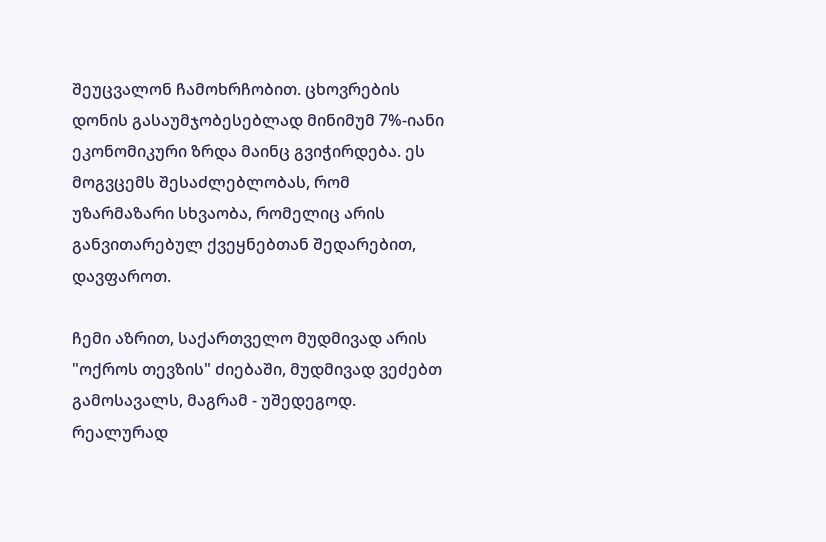შეუცვალონ ჩამოხრჩობით. ცხოვრების დონის გასაუმჯობესებლად მინიმუმ 7%-იანი ეკონომიკური ზრდა მაინც გვიჭირდება. ეს მოგვცემს შესაძლებლობას, რომ უზარმაზარი სხვაობა, რომელიც არის განვითარებულ ქვეყნებთან შედარებით, დავფაროთ.

ჩემი აზრით, საქართველო მუდმივად არის "ოქროს თევზის" ძიებაში, მუდმივად ვეძებთ გამოსავალს, მაგრამ - უშედეგოდ. რეალურად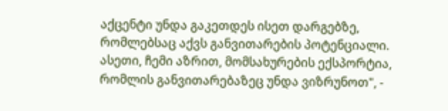აქცენტი უნდა გაკეთდეს ისეთ დარგებზე, რომლებსაც აქვს განვითარების პოტენციალი. ასეთი, ჩემი აზრით, მომსახურების ექსპორტია, რომლის განვითარებაზეც უნდა ვიზრუნოთ", -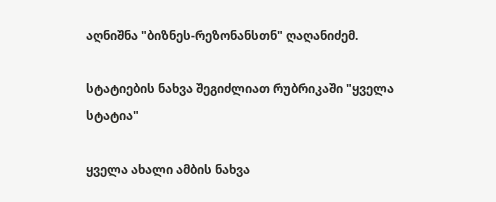აღნიშნა "ბიზნეს-რეზონანსთნ" ღაღანიძემ.

სტატიების ნახვა შეგიძლიათ რუბრიკაში "ყველა სტატია"

ყველა ახალი ამბის ნახვა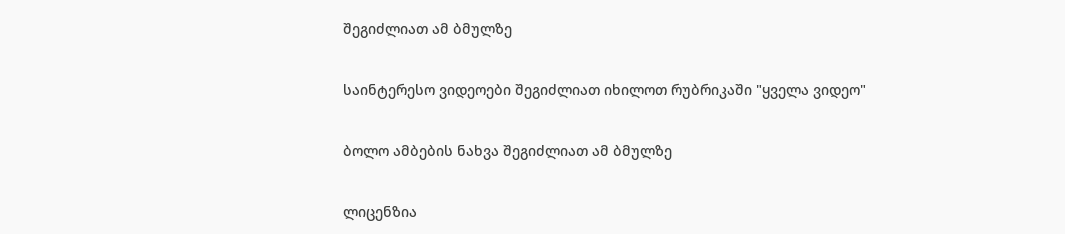შეგიძლიათ ამ ბმულზე

საინტერესო ვიდეოები შეგიძლიათ იხილოთ რუბრიკაში "ყველა ვიდეო"

ბოლო ამბების ნახვა შეგიძლიათ ამ ბმულზე

ლიცენზია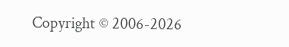Copyright © 2006-2026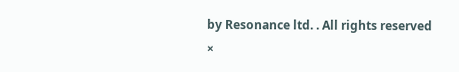by Resonance ltd. . All rights reserved
×